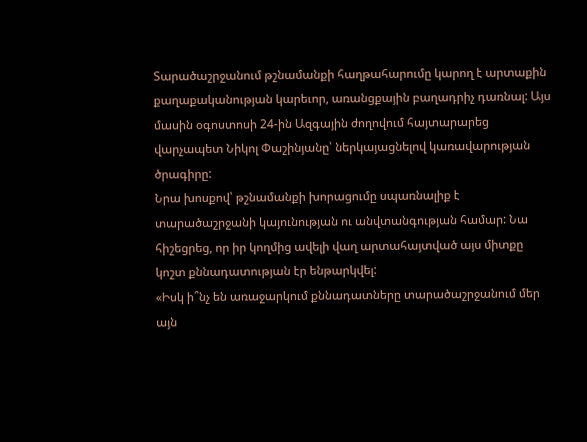Տարածաշրջանում թշնամանքի հաղթահարումը կարող է արտաքին քաղաքականության կարեւոր, առանցքային բաղադրիչ դառնալ: Այս մասին օգոստոսի 24-ին Ազգային ժողովում հայտարարեց վարչապետ Նիկոլ Փաշինյանը՝ ներկայացնելով կառավարության ծրագիրը:
Նրա խոսքով՝ թշնամանքի խորացումը սպառնալիք է տարածաշրջանի կայունության ու անվտանգության համար: Նա հիշեցրեց, որ իր կողմից ավելի վաղ արտահայտված այս միտքը կոշտ քննադատության էր ենթարկվել:
«Իսկ ի՞նչ են առաջարկում քննադատները տարածաշրջանում մեր այն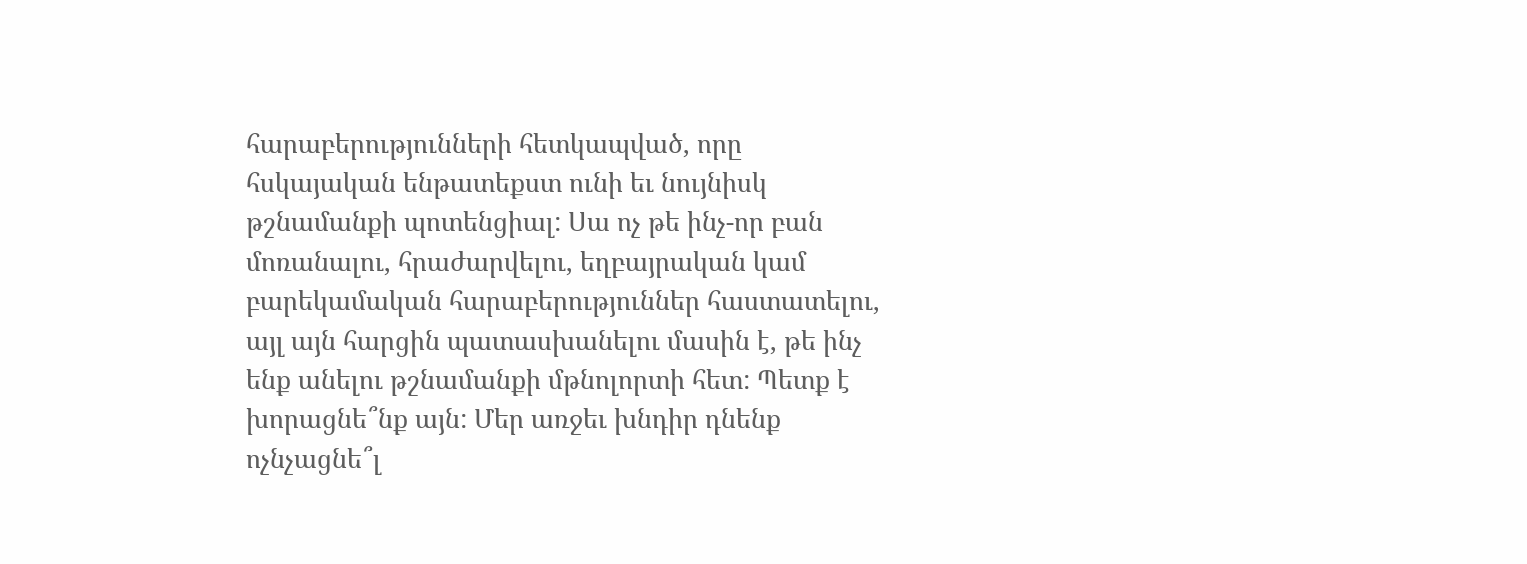հարաբերությունների հետկապված, որը հսկայական ենթատեքստ ունի եւ նույնիսկ թշնամանքի պոտենցիալ: Սա ոչ թե ինչ-որ բան մոռանալու, հրաժարվելու, եղբայրական կամ բարեկամական հարաբերություններ հաստատելու, այլ այն հարցին պատասխանելու մասին է, թե ինչ ենք անելու թշնամանքի մթնոլորտի հետ: Պետք է խորացնե՞նք այն: Մեր առջեւ խնդիր դնենք ոչնչացնե՞լ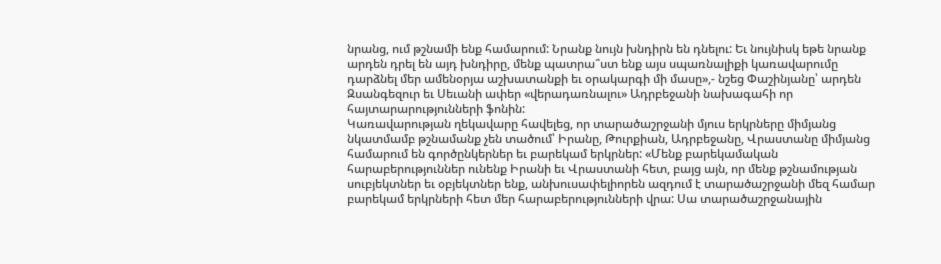նրանց, ում թշնամի ենք համարում: Նրանք նույն խնդիրն են դնելու: Եւ նույնիսկ եթե նրանք արդեն դրել են այդ խնդիրը, մենք պատրա՞ստ ենք այս սպառնալիքի կառավարումը դարձնել մեր ամենօրյա աշխատանքի եւ օրակարգի մի մասը»,- նշեց Փաշինյանը՝ արդեն Զսանգեզուր եւ Սեւանի ափեր «վերադառնալու» Ադրբեջանի նախագահի որ հայտարարությունների ֆոնին:
Կառավարության ղեկավարը հավելեց, որ տարածաշրջանի մյուս երկրները միմյանց նկատմամբ թշնամանք չեն տածում՝ Իրանը, Թուրքիան, Ադրբեջանը, Վրաստանը միմյանց համարում են գործընկերներ եւ բարեկամ երկրներ: «Մենք բարեկամական հարաբերություններ ունենք Իրանի եւ Վրաստանի հետ, բայց այն, որ մենք թշնամության սուբյեկտներ եւ օբյեկտներ ենք, անխուսափելիորեն ազդում է տարածաշրջանի մեզ համար բարեկամ երկրների հետ մեր հարաբերությունների վրա: Սա տարածաշրջանային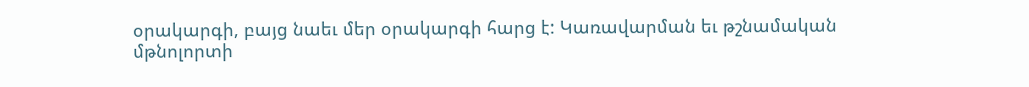օրակարգի, բայց նաեւ մեր օրակարգի հարց է: Կառավարման եւ թշնամական մթնոլորտի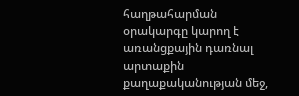հաղթահարման օրակարգը կարող է առանցքային դառնալ արտաքին քաղաքականության մեջ,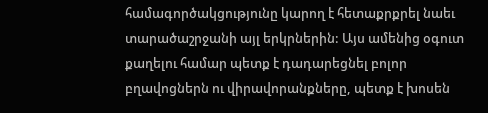համագործակցությունը կարող է հետաքրքրել նաեւ տարածաշրջանի այլ երկրներին: Այս ամենից օգուտ քաղելու համար պետք է դադարեցնել բոլոր բղավոցներն ու վիրավորանքները, պետք է խոսեն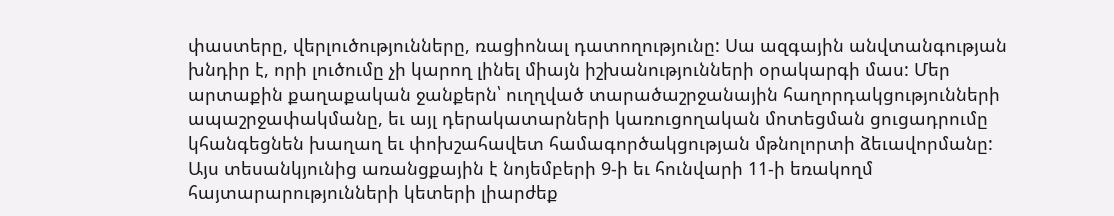փաստերը, վերլուծությունները, ռացիոնալ դատողությունը: Սա ազգային անվտանգության խնդիր է, որի լուծումը չի կարող լինել միայն իշխանությունների օրակարգի մաս: Մեր արտաքին քաղաքական ջանքերն՝ ուղղված տարածաշրջանային հաղորդակցությունների ապաշրջափակմանը, եւ այլ դերակատարների կառուցողական մոտեցման ցուցադրումը կհանգեցնեն խաղաղ եւ փոխշահավետ համագործակցության մթնոլորտի ձեւավորմանը: Այս տեսանկյունից առանցքային է նոյեմբերի 9-ի եւ հունվարի 11-ի եռակողմ հայտարարությունների կետերի լիարժեք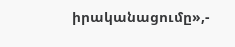իրականացումը»,-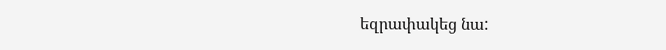եզրափակեց նա: